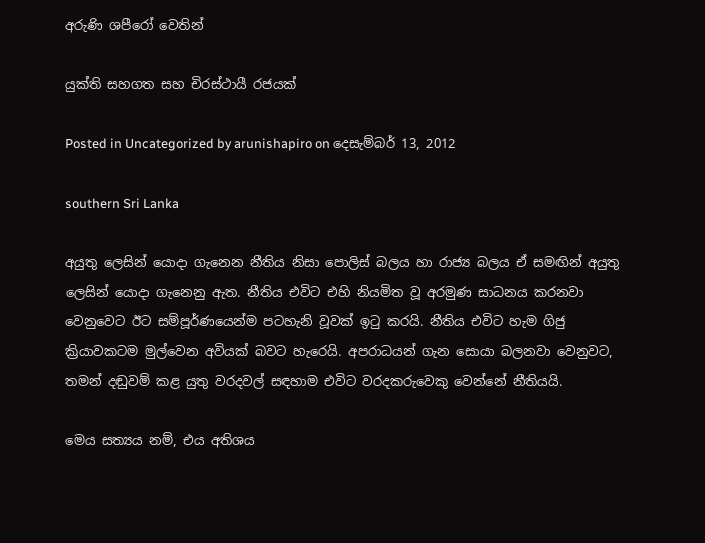අරුණි ශපීරෝ‍ වෙතින්

යුක්ති සහගත සහ චිරස්ථායී රජයක්

Posted in Uncategorized by arunishapiro on දෙසැම්බර් 13, 2012

southern Sri Lanka

අයුතු ලෙසින් යොදා ගැනෙන නීතිය නිසා පොලිස් බලය හා රාජ්‍ය බලය ඒ සමඟින් අයුතු ලෙසින් යොදා ගැනෙනු ඇත. නීතිය එවිට එහි නියමිත වූ අරමුණ සාධනය කරනවා වෙනුවෙට ඊට සම්පූර්ණයෙන්ම පටහැනි වූවක් ඉටු කරයි. නීතිය එවිට හැම ගිජු ක්‍රියාවකටම මුල්වෙන අවියක් බවට හැරෙයි. අපරාධයන් ගැන සොයා බලනවා වෙනුවට, තමන් දඬුවම් කළ යුතු වරදවල් සඳහාම එවිට වරදකරුවෙකු වෙන්නේ නීතියයි.

මෙය සත්‍යය නම්, එය අතිශය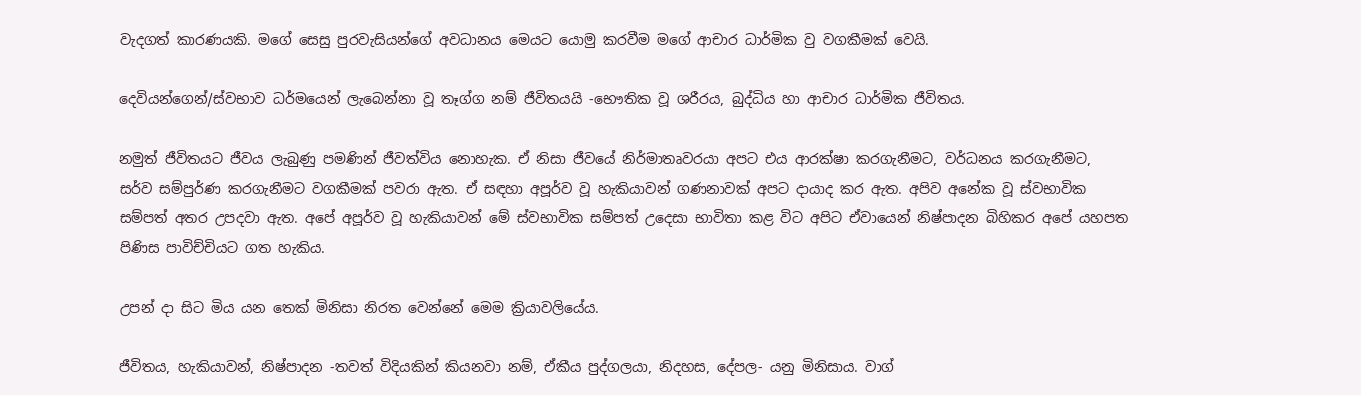වැදගත් කාරණයකි. මගේ සෙසු පුරවැසියන්ගේ අවධානය මෙයට යොමු කරවීම මගේ ආචාර ධාර්මික වු වගකීමක් වෙයි.

දෙවියන්ගෙන්/ස්වභාව ධර්මයෙන් ලැබෙන්නා වූ තෑග්ග නම් ජීවිතයයි -භෞතික වූ ශරීරය, බුද්ධිය හා ආචාර ධාර්මික ජීවිතය.

නමුත් ජීවිතයට ජීවය ලැබුණු පමණින් ජීවත්විය නොහැක. ඒ නිසා ජීවයේ නිර්මාතෘවරයා අපට එය ආරක්ෂා කරගැනීමට, වර්ධනය කරගැනීමට, සර්ව සම්පුර්ණ කරගැනීමට වගකීමක් පවරා ඇත. ඒ සඳහා අපූර්ව වූ හැකියාවන් ගණනාවක් අපට දායාද කර ඇත. අපිව අනේක වූ ස්වභාවික සම්පත් අතර උපදවා ඇත. අපේ අපූර්ව වූ හැකියාවන් මේ ස්වභාවික සම්පත් උදෙසා භාවිතා කළ විට අපිට ඒවායෙන් නිෂ්පාදන බිහිකර අපේ යහපත පිණිස පාවිච්චියට ගත හැකිය.

උපන් දා සිට මිය යන තෙක් මිනිසා නිරත වෙන්නේ මෙම ක්‍රියාවලියේය.

ජීවිතය, හැකියාවන්, නිෂ්පාදන -තවත් විදියකින් කියනවා නම්, ඒකීය පුද්ගලයා, නිදහස, දේපල- යනු මිනිසාය. වාග්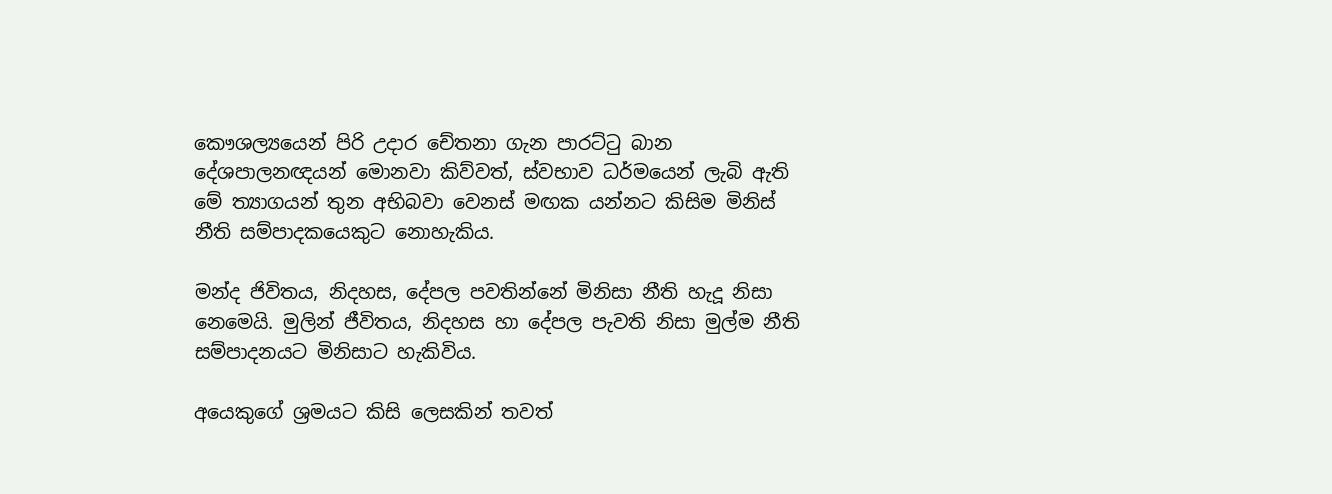කෞශල්‍යයෙන් පිරි උදාර චේතනා ගැන පාරට්ටු බාන දේශපාලනඥයන් මොනවා කිව්වත්, ස්වභාව ධර්මයෙන් ලැබි ඇති මේ ත්‍යාගයන් තුන අභිබවා වෙනස් මඟක යන්නට කිසිම මිනිස් නීති සම්පාදකයෙකුට නොහැකිය.

මන්ද ජිවිතය, නිදහස, දේපල පවතින්නේ මිනිසා නීති හැදූ නිසා නෙමෙයි. මුලින් ජීවිතය, නිදහස හා දේපල පැවති නිසා මුල්ම නීති සම්පාදනයට මිනිසාට හැකිවිය.

අයෙකුගේ ශ්‍රමයට කිසි ලෙසකින් තවත්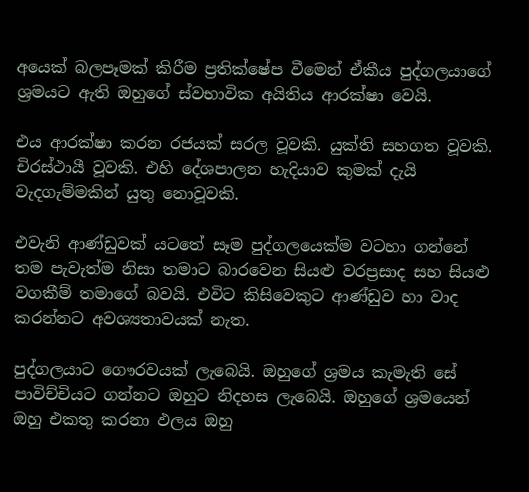අයෙක් බලපෑමක් කිරීම ප්‍රතික්ෂේප වීමෙන් ඒකීය පුද්ගලයාගේ ශ්‍රමයට ඇති ඔහුගේ ස්වභාවික අයිතිය ආරක්ෂා වෙයි.

එය ආරක්ෂා කරන රජයක් සරල වූවකි. යුක්ති සහගත වූවකි. චිරස්ථායී වූවකි. එහි දේශපාලන හැදියාව කුමක් දැයි වැදගැම්මකින් යුතු නොවූවකි.

එවැනි ආණ්ඩුවක් යටතේ සෑම පුද්ගලයෙක්ම වටහා ගන්නේ තම පැවැත්ම නිසා තමාට බාරවෙන සියළු වරප්‍රසාද සහ සියළු වගකීම් තමාගේ බවයි. එවිට කිසිවෙකුට ආණ්ඩුව හා වාද කරන්නට අවශ්‍යතාවයක් නැත.

පුද්ගලයාට ගෞරවයක් ලැබෙයි. ඔහුගේ ශ්‍රමය කැමැති සේ පාවිච්චියට ගන්නට ඔහුට නිදහස ලැබෙයි. ඔහුගේ ශ්‍රමයෙන් ඔහු එකතු කරනා ඵලය ඔහු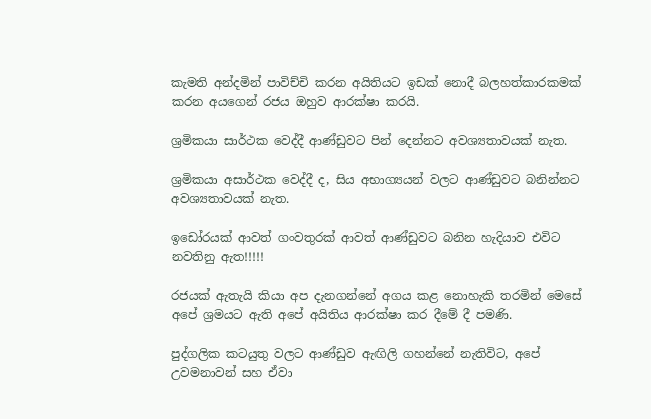කැමති අන්දමින් පාවිච්චි කරන අයිතියට ඉඩක් නොදී බලහත්කාරකමක් කරන අයගෙන් රජය ඔහුව ආරක්ෂා කරයි.

ශ්‍රමිකයා සාර්ථක වෙද්දී ආණ්ඩුවට පින් දෙන්නට අවශ්‍යතාවයක් නැත.

ශ්‍රමිකයා අසාර්ථක වෙද්දී ද, සිය අභාග්‍යයන් වලට ආණ්ඩුවට බනින්නට අවශ්‍යතාවයක් නැත.

ඉඩෝරයක් ආවත් ගංවතුරක් ආවත් ආණ්ඩුවට බනින හැදියාව එවිට නවතිනු ඇත!!!!!

රජයක් ඇතැයි කියා අප දැනගන්නේ අගය කළ නොහැකි තරමින් මෙසේ අපේ ශ්‍රමයට ඇති අපේ අයිතිය ආරක්ෂා කර දීමේ දී පමණි.

පුද්ගලික කටයුතු වලට ආණ්ඩුව ඇඟිලි ගහන්නේ නැතිවිට, අපේ උවමනාවන් සහ ඒවා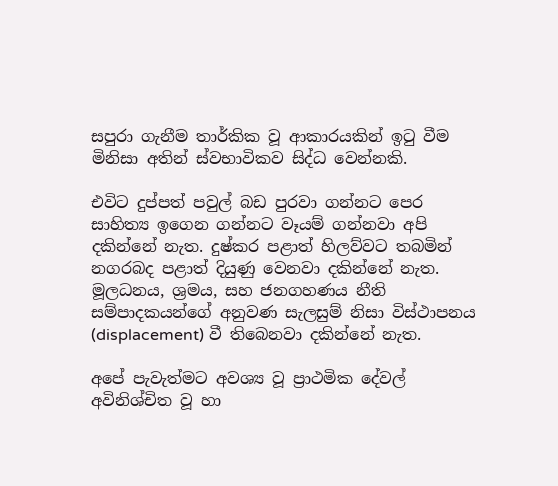සපුරා ගැනීම තාර්කික වූ ආකාරයකින් ඉටු වීම මිනිසා අතින් ස්වභාවිකව සිද්ධ වෙන්නකි.

එවිට දුප්පත් පවුල් බඩ පුරවා ගන්නට පෙර සාහිත්‍ය ඉගෙන ගන්නට වෑයම් ගන්නවා අපි දකින්නේ නැත. දුෂ්කර පළාත් හිලව්වට තබමින් නගරබද පළාත් දියුණු වෙනවා දකින්නේ නැත. මූලධනය, ශ්‍රමය, සහ ජනගහණය නීති සම්පාදකයන්ගේ අනුවණ සැලසුම් නිසා විස්ථාපනය (displacement) වී තිබෙනවා දකින්නේ නැත.

අපේ පැවැත්මට අවශ්‍ය වූ ප්‍රාථමික දේවල් අවිනිශ්චිත වූ හා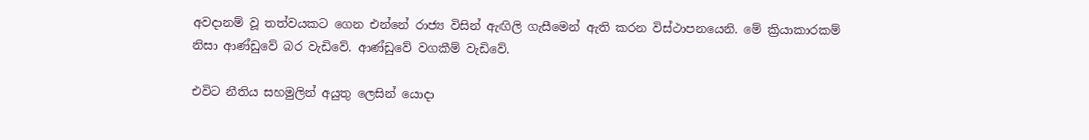අවදානම් වූ තත්වයකට ගෙන එන්නේ රාජ්‍ය විසින් ඇඟිලි ගැසීමෙන් ඇති කරන විස්ථාපනයෙනි. මේ ක්‍රියාකාරකම් නිසා ආණ්ඩුවේ බර වැඩිවේ. ආණ්ඩුවේ වගකීම් වැඩිවේ.

එවිට නීතිය සහමුලින් අයුතු ලෙසින් යොදා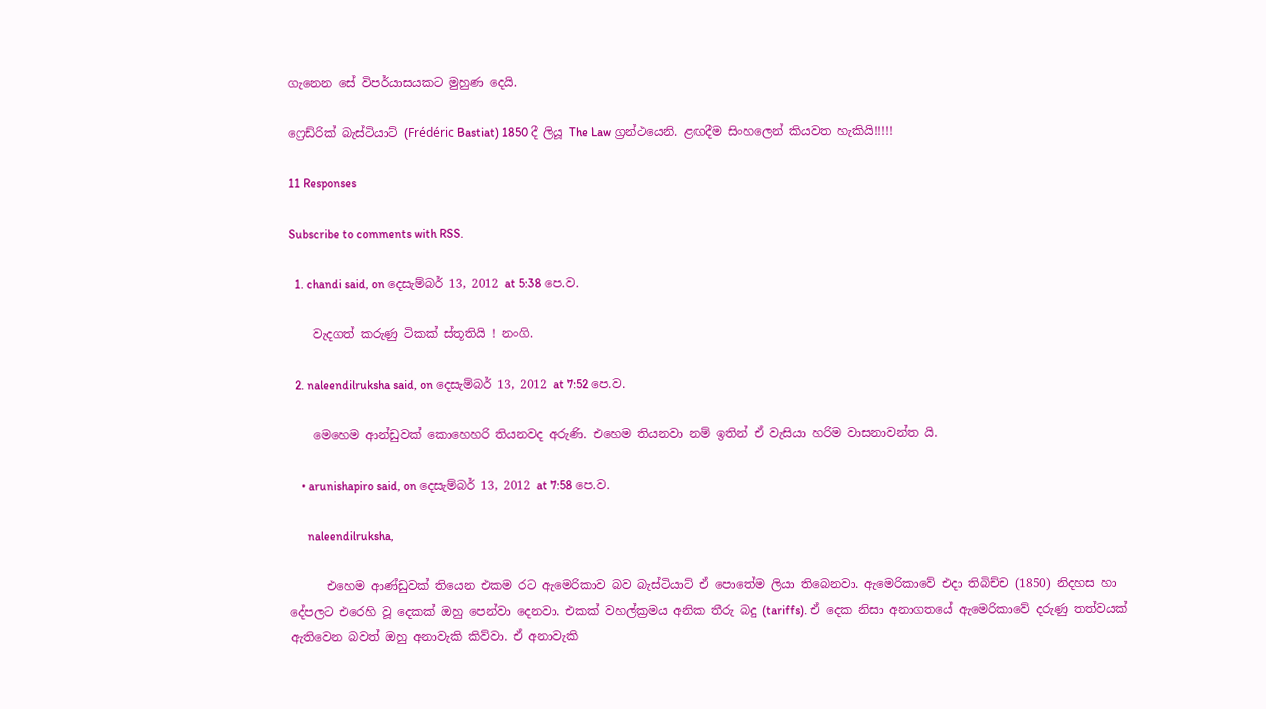ගැනෙන සේ විපර්යාසයකට මුහුණ දෙයි.

ෆ්‍රෙඩ්රික් බැස්ටියාට් (Frédéric Bastiat) 1850 දී ලියූ The Law ග්‍රන්ථයෙනි. ළඟදීම සිංහලෙන් කියවත හැකියි!!!!!

11 Responses

Subscribe to comments with RSS.

  1. chandi said, on දෙසැම්බර් 13, 2012 at 5:38 පෙ.ව.

    වැදගත් කරුණු ටිකක් ස්තූතියි ! නංගි.

  2. naleendilruksha said, on දෙසැම්බර් 13, 2012 at 7:52 පෙ.ව.

    මෙහෙම ආන්ඩුවක් කොහෙහරි තියනවද අරුණි. එහෙම තියනවා නම් ඉතින් ඒ වැසියා හරිම වාසනාවන්ත යි.

    • arunishapiro said, on දෙසැම්බර් 13, 2012 at 7:58 පෙ.ව.

      naleendilruksha,

      එහෙම ආණ්ඩුවක් තියෙන එකම රට ඇමෙරිකාව බව බැස්ටියාට් ඒ පොතේම ලියා තිබෙනවා. ඇමෙරිකාවේ එදා තිබිච්ච (1850) නිදහස හා දේපලට එරෙහි වූ දෙකක් ඔහු පෙන්වා දෙනවා. එකක් වහල්ක්‍රමය අනික තීරු බදු (tariffs). ඒ දෙක නිසා අනාගතයේ ඇමෙරිකාවේ දරුණු තත්වයක් ඇතිවෙන බවත් ඔහු අනාවැකි කිව්වා. ඒ අනාවැකි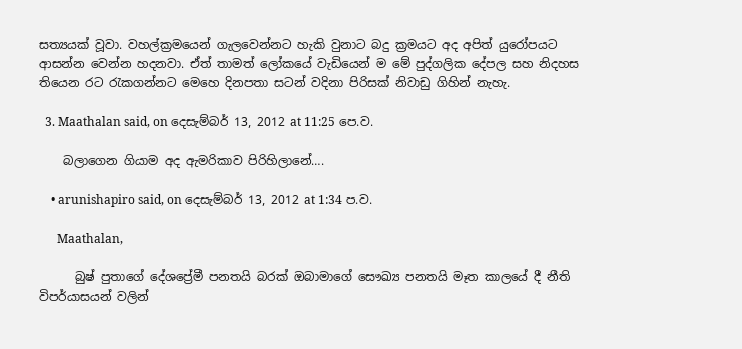සත්‍යයක් වූවා. වහල්ක්‍රමයෙන් ගැලවෙන්නට හැකි වුනාට බදු ක්‍රමයට අද අපිත් යුරෝපයට ආසන්න වෙන්න හදනවා. ඒත් තාමත් ලෝකයේ වැඩියෙන් ම මේ පුද්ගලික දේපල සහ නිදහස තියෙන රට රැකගන්නට මෙහෙ දිනපතා සටන් වදිනා පිරිසක් නිවාඩු ගිහින් නැහැ.

  3. Maathalan said, on දෙසැම්බර් 13, 2012 at 11:25 පෙ.ව.

    බලාගෙන ගියාම අද ඇමරිකාව පිරිහිලානේ….

    • arunishapiro said, on දෙසැම්බර් 13, 2012 at 1:34 ප.ව.

      Maathalan,

      බුෂ් පුතාගේ දේශප්‍රේමී පනතයි බරක් ඔබාමාගේ සෞඛ්‍ය පනතයි මෑත කාලයේ දී නීති විපර්යාසයන් වලින්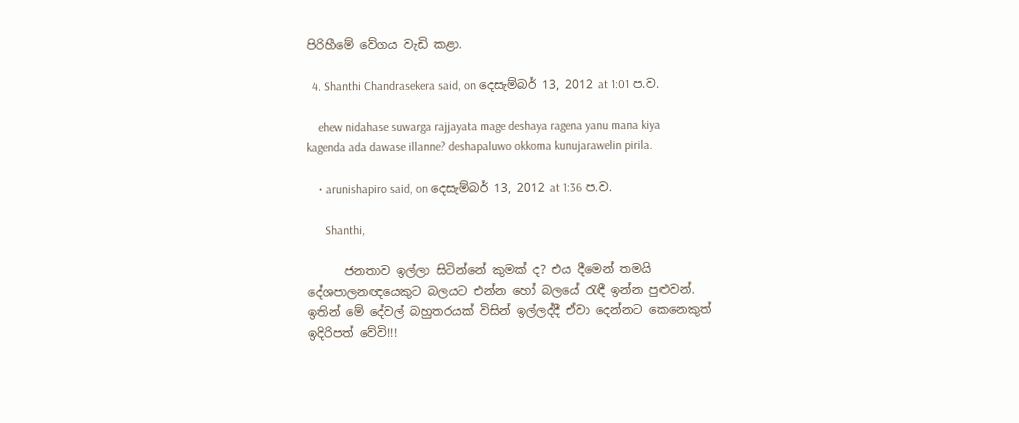පිරිහීමේ වේගය වැඩි කළා.

  4. Shanthi Chandrasekera said, on දෙසැම්බර් 13, 2012 at 1:01 ප.ව.

    ehew nidahase suwarga rajjayata mage deshaya ragena yanu mana kiya kagenda ada dawase illanne? deshapaluwo okkoma kunujarawelin pirila.

    • arunishapiro said, on දෙසැම්බර් 13, 2012 at 1:36 ප.ව.

      Shanthi,

      ජනතාව ඉල්ලා සිටින්නේ කුමක් ද? එය දීමෙන් තමයි දේශපාලනඥයෙකුට බලයට එන්න හෝ බලයේ රැඳී ඉන්න පුළුවන්. ඉතින් මේ දේවල් බහුතරයක් විසින් ඉල්ලද්දී ඒවා දෙන්නට කෙනෙකුත් ඉදිරිපත් වේවි!!!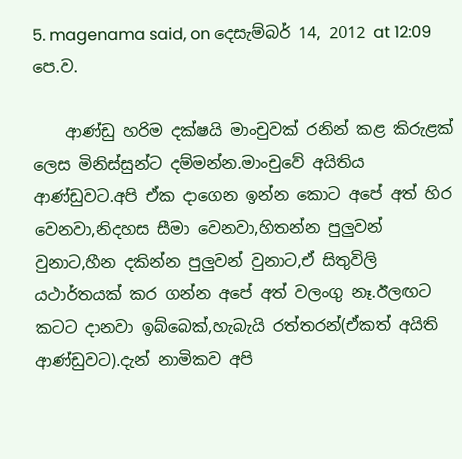5. magenama said, on දෙසැම්බර් 14, 2012 at 12:09 පෙ.ව.

    ආණ්ඩු හරිම දක්ෂයි මාංචුවක් රනින් කළ කිරුළක් ලෙස මිනිස්සුන්ට දම්මන්න.මාංචුවේ අයිතිය ආණ්ඩුවට.අපි ඒක දාගෙන ඉන්න කොට අපේ අත් හිර වෙනවා,නිදහස සීමා වෙනවා,හිතන්න පුලුවන් වුනාට,හීන දකින්න පුලුවන් වුනාට,ඒ සිතුවිලි යථාර්තයක් කර ගන්න අපේ අත් වලංගු නෑ.ඊලඟට කටට දානවා ඉබ්බෙක්,හැබැයි රත්තරන්(ඒකත් අයිති ආණ්ඩුවට).දැන් නාමිකව අපි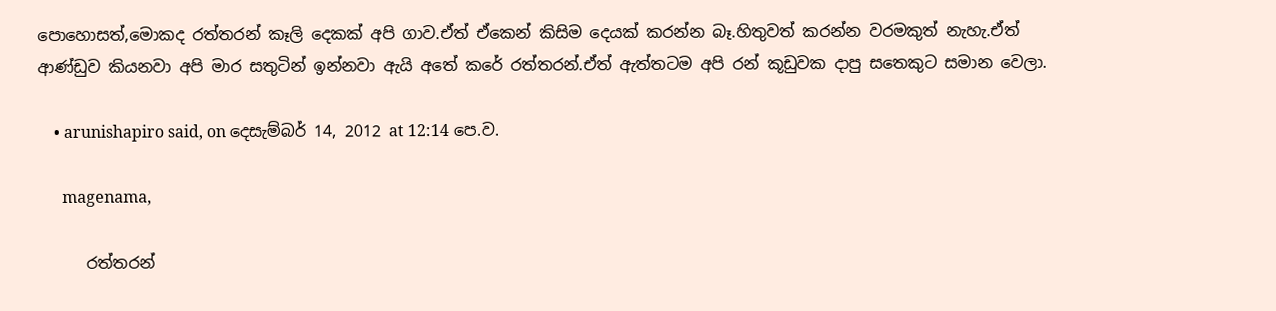පොහොසත්,මොකද රත්තරන් කෑලි දෙකක් අපි ගාව.ඒත් ඒකෙන් කිසිම දෙයක් කරන්න බෑ.හිතුවත් කරන්න වරමකුත් නැහැ.ඒත් ආණ්ඩුව කියනවා අපි මාර සතුටින් ඉන්නවා ඇයි අතේ කරේ රත්තරන්.ඒත් ඇත්තටම අපි රන් කූඩුවක දාපු සතෙකුට සමාන වෙලා.

    • arunishapiro said, on දෙසැම්බර් 14, 2012 at 12:14 පෙ.ව.

      magenama,

      රත්තරන්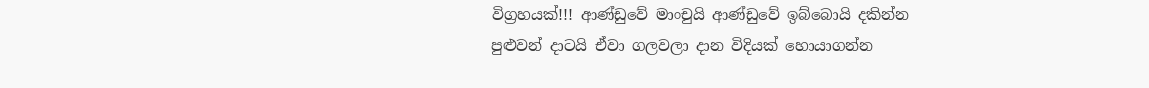විග්‍රහයක්!!! ආණ්ඩුවේ මාංචුයි ආණ්ඩුවේ ඉබ්බොයි දකින්න පුළුවන් දාටයි ඒවා ගලවලා දාන විදියක් හොයාගන්න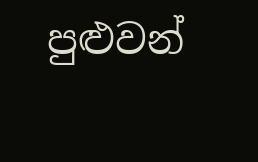පුළුවන්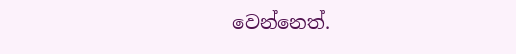වෙන්නෙත්.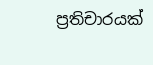ප්‍රතිචාරයක්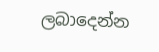ලබාදෙන්න